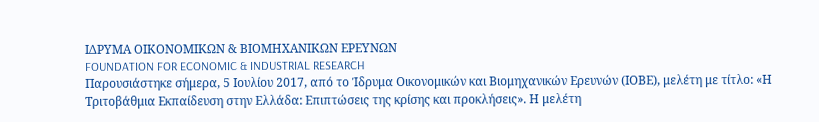ΙΔΡΥΜΑ ΟΙΚΟΝΟΜΙΚΩΝ & ΒΙΟΜΗΧΑΝΙΚΩΝ ΕΡΕΥΝΩΝ
FOUNDATION FOR ECONOMIC & INDUSTRIAL RESEARCH
Παρουσιάστηκε σήμερα, 5 Ιουλίου 2017, από το Ίδρυμα Οικονομικών και Βιομηχανικών Ερευνών (ΙΟΒΕ), μελέτη με τίτλο: «Η Τριτοβάθμια Εκπαίδευση στην Ελλάδα: Επιπτώσεις της κρίσης και προκλήσεις». Η μελέτη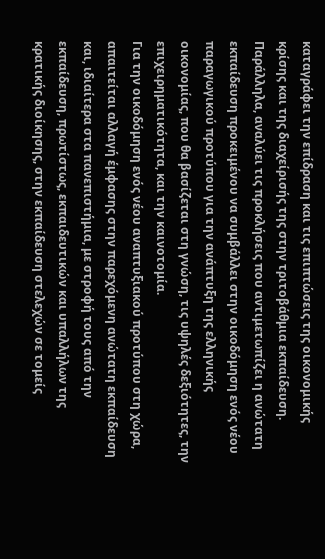καταγράφει την επίδραση και τις επιπτώσεις της οικονομικής κρίσης και της διαχείρισής της στην τριτοβάθμια εκπαίδευση. Παράλληλα, αναλύει τις προκλήσεις που αντιμετωπίζει η ανώτατη εκπαίδευση προκειμένου να συμβάλλει στην οικοδόμηση ενός νέου παραγωγικού προτύπου για την ανάπτυξη της ελληνικής οικονομίας, που θα βασίζεται στη γνώση, τις υψηλές δεξιότητες, την επιχειρηματικότητα, και την καινοτομία.
Για την οικοδόμηση ενός νέου αναπτυξιακού προτύπου στη χώρα, απαιτείται αλλαγή έμφασης στην παρεχόμενη ανώτατη εκπαίδευση και, ιδιαίτερα στα πανεπιστήμια, με στροφή τους από την εκπαίδευση, πρωτίστως, εκπαιδευτικών και υπαλλήλων της κρατικής διοίκησης, στην εκπαίδευση στελεχών σε τομείς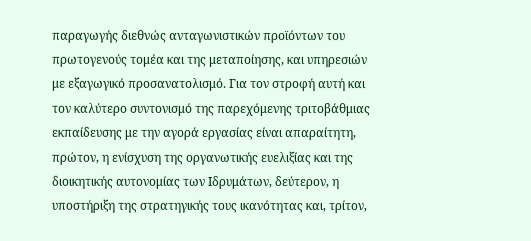παραγωγής διεθνώς ανταγωνιστικών προϊόντων του πρωτογενούς τομέα και της μεταποίησης, και υπηρεσιών με εξαγωγικό προσανατολισμό. Για τον στροφή αυτή και τον καλύτερο συντονισμό της παρεχόμενης τριτοβάθμιας εκπαίδευσης με την αγορά εργασίας είναι απαραίτητη, πρώτον, η ενίσχυση της οργανωτικής ευελιξίας και της διοικητικής αυτονομίας των Ιδρυμάτων, δεύτερον, η υποστήριξη της στρατηγικής τους ικανότητας και, τρίτον,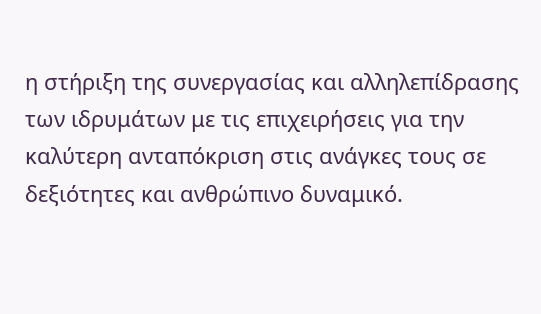η στήριξη της συνεργασίας και αλληλεπίδρασης των ιδρυμάτων με τις επιχειρήσεις για την καλύτερη ανταπόκριση στις ανάγκες τους σε δεξιότητες και ανθρώπινο δυναμικό.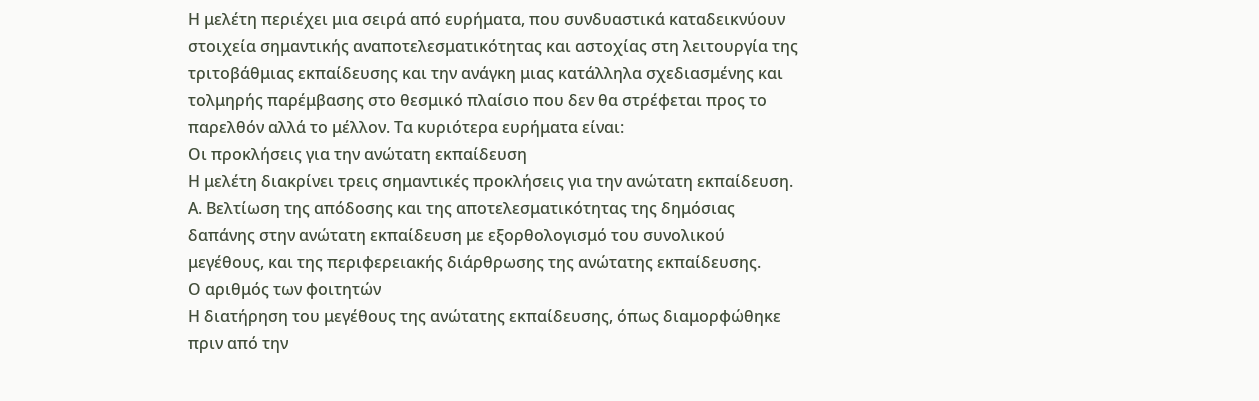Η μελέτη περιέχει μια σειρά από ευρήματα, που συνδυαστικά καταδεικνύουν στοιχεία σημαντικής αναποτελεσματικότητας και αστοχίας στη λειτουργία της τριτοβάθμιας εκπαίδευσης και την ανάγκη μιας κατάλληλα σχεδιασμένης και τολμηρής παρέμβασης στο θεσμικό πλαίσιο που δεν θα στρέφεται προς το παρελθόν αλλά το μέλλον. Τα κυριότερα ευρήματα είναι:
Οι προκλήσεις για την ανώτατη εκπαίδευση
Η μελέτη διακρίνει τρεις σημαντικές προκλήσεις για την ανώτατη εκπαίδευση.
Α. Βελτίωση της απόδοσης και της αποτελεσματικότητας της δημόσιας δαπάνης στην ανώτατη εκπαίδευση με εξορθολογισμό του συνολικού μεγέθους, και της περιφερειακής διάρθρωσης της ανώτατης εκπαίδευσης.
Ο αριθμός των φοιτητών
Η διατήρηση του μεγέθους της ανώτατης εκπαίδευσης, όπως διαμορφώθηκε πριν από την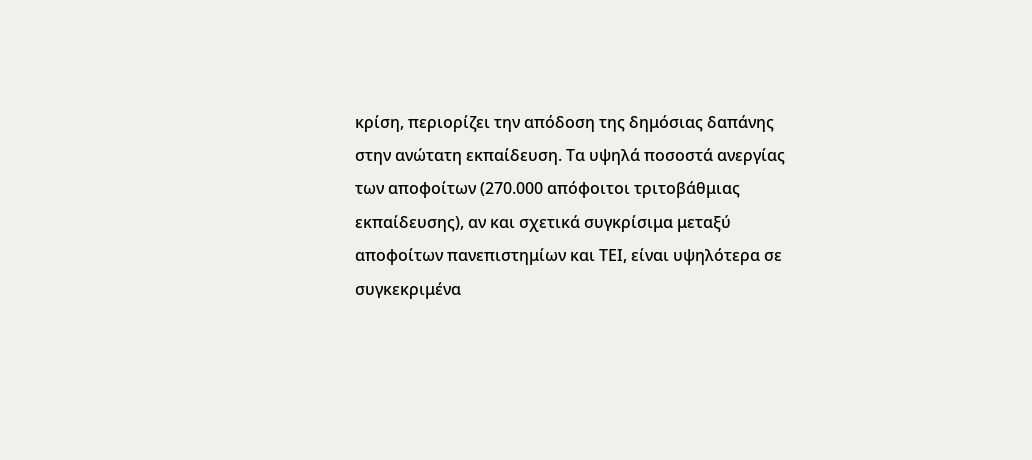κρίση, περιορίζει την απόδοση της δημόσιας δαπάνης στην ανώτατη εκπαίδευση. Τα υψηλά ποσοστά ανεργίας των αποφοίτων (270.000 απόφοιτοι τριτοβάθμιας εκπαίδευσης), αν και σχετικά συγκρίσιμα μεταξύ αποφοίτων πανεπιστημίων και ΤΕΙ, είναι υψηλότερα σε συγκεκριμένα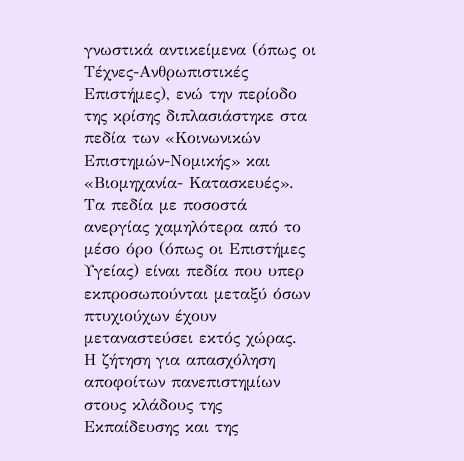γνωστικά αντικείμενα (όπως οι Τέχνες-Ανθρωπιστικές Επιστήμες), ενώ την περίοδο της κρίσης διπλασιάστηκε στα πεδία των «Κοινωνικών Επιστημών-Νομικής» και «Βιομηχανία- Κατασκευές». Τα πεδία με ποσοστά ανεργίας χαμηλότερα από το μέσο όρο (όπως οι Επιστήμες Υγείας) είναι πεδία που υπερ εκπροσωπούνται μεταξύ όσων πτυχιούχων έχουν μεταναστεύσει εκτός χώρας.
Η ζήτηση για απασχόληση αποφοίτων πανεπιστημίων στους κλάδους της Εκπαίδευσης και της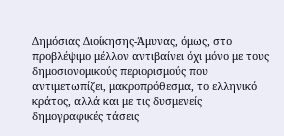Δημόσιας Διοίκησης-Άμυνας, όμως, στο προβλέψιμο μέλλον αντιβαίνει όχι μόνο με τους δημοσιονομικούς περιορισμούς που αντιμετωπίζει, μακροπρόθεσμα, το ελληνικό κράτος, αλλά και με τις δυσμενείς δημογραφικές τάσεις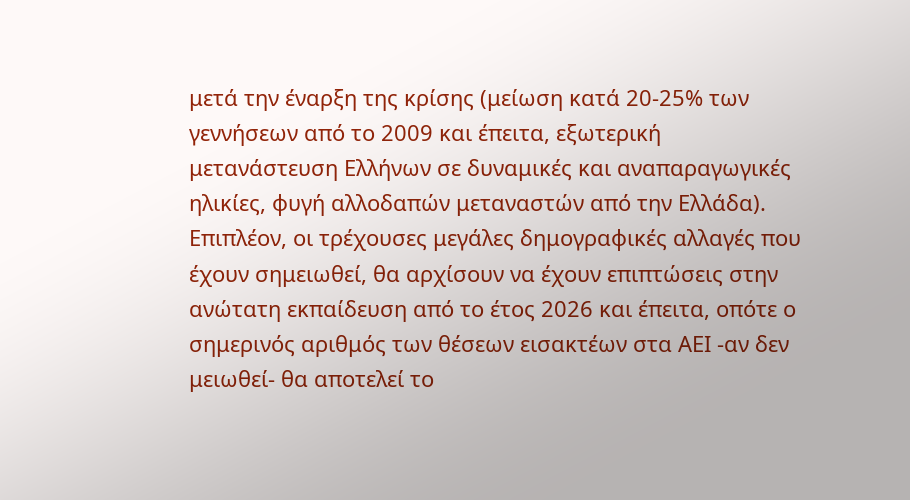μετά την έναρξη της κρίσης (μείωση κατά 20-25% των γεννήσεων από το 2009 και έπειτα, εξωτερική μετανάστευση Ελλήνων σε δυναμικές και αναπαραγωγικές ηλικίες, φυγή αλλοδαπών μεταναστών από την Ελλάδα). Επιπλέον, οι τρέχουσες μεγάλες δημογραφικές αλλαγές που έχουν σημειωθεί, θα αρχίσουν να έχουν επιπτώσεις στην ανώτατη εκπαίδευση από το έτος 2026 και έπειτα, οπότε ο σημερινός αριθμός των θέσεων εισακτέων στα ΑΕΙ -αν δεν μειωθεί- θα αποτελεί το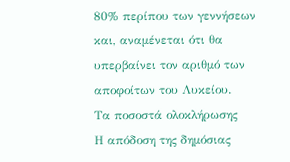80% περίπου των γεννήσεων και, αναμένεται ότι θα υπερβαίνει τον αριθμό των αποφοίτων του Λυκείου.
Τα ποσοστά ολοκλήρωσης
Η απόδοση της δημόσιας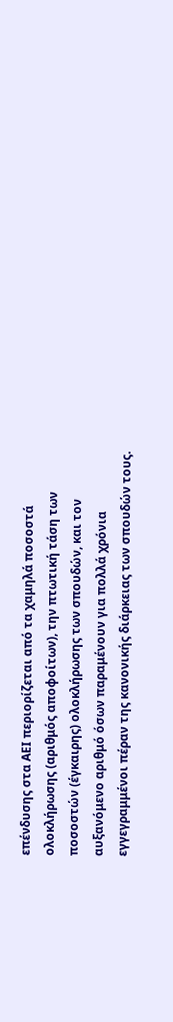επένδυσης στα ΑΕΙ περιορίζεται από τα χαμηλά ποσοστά ολοκλήρωσης (αριθμός αποφοίτων), την πτωτική τάση των ποσοστών (έγκαιρης) ολοκλήρωσης των σπουδών, και τον αυξανόμενο αριθμό όσων παραμένουν για πολλά χρόνια εγγεγραμμένοι πέραν της κανονικής διάρκειας των σπουδών τους.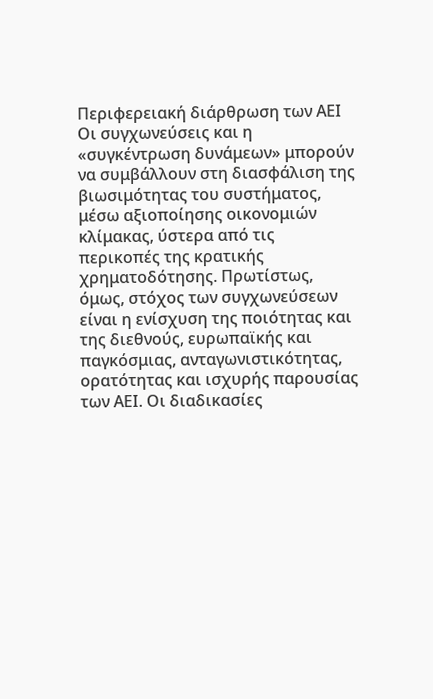Περιφερειακή διάρθρωση των ΑΕΙ
Οι συγχωνεύσεις και η «συγκέντρωση δυνάμεων» μπορούν να συμβάλλουν στη διασφάλιση της βιωσιμότητας του συστήματος, μέσω αξιοποίησης οικονομιών κλίμακας, ύστερα από τις περικοπές της κρατικής χρηματοδότησης. Πρωτίστως, όμως, στόχος των συγχωνεύσεων είναι η ενίσχυση της ποιότητας και της διεθνούς, ευρωπαϊκής και παγκόσμιας, ανταγωνιστικότητας, ορατότητας και ισχυρής παρουσίας των ΑΕΙ. Οι διαδικασίες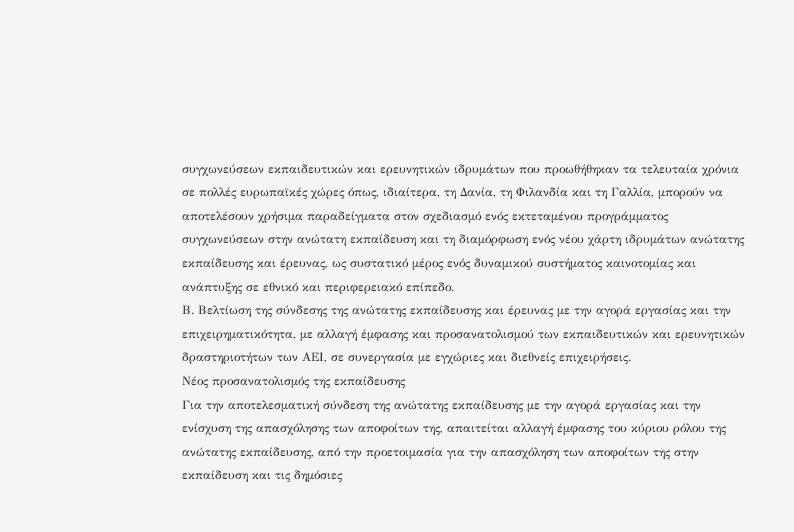συγχωνεύσεων εκπαιδευτικών και ερευνητικών ιδρυμάτων που προωθήθηκαν τα τελευταία χρόνια σε πολλές ευρωπαϊκές χώρες όπως, ιδιαίτερα, τη Δανία, τη Φιλανδία και τη Γαλλία, μπορούν να αποτελέσουν χρήσιμα παραδείγματα στον σχεδιασμό ενός εκτεταμένου προγράμματος συγχωνεύσεων στην ανώτατη εκπαίδευση και τη διαμόρφωση ενός νέου χάρτη ιδρυμάτων ανώτατης εκπαίδευσης και έρευνας, ως συστατικό μέρος ενός δυναμικού συστήματος καινοτομίας και ανάπτυξης σε εθνικό και περιφερειακό επίπεδο.
Β. Βελτίωση της σύνδεσης της ανώτατης εκπαίδευσης και έρευνας με την αγορά εργασίας και την επιχειρηματικότητα, με αλλαγή έμφασης και προσανατολισμού των εκπαιδευτικών και ερευνητικών δραστηριοτήτων των ΑΕΙ, σε συνεργασία με εγχώριες και διεθνείς επιχειρήσεις.
Νέος προσανατολισμός της εκπαίδευσης
Για την αποτελεσματική σύνδεση της ανώτατης εκπαίδευσης με την αγορά εργασίας και την ενίσχυση της απασχόλησης των αποφοίτων της, απαιτείται αλλαγή έμφασης του κύριου ρόλου της ανώτατης εκπαίδευσης, από την προετοιμασία για την απασχόληση των αποφοίτων της στην εκπαίδευση και τις δημόσιες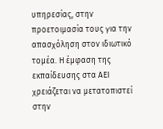υπηρεσίας, στην προετοιμασία τους για την απασχόληση στον ιδιωτικό τομέα. Η έμφαση της εκπαίδευσης στα ΑΕΙ χρειάζεται να μετατοπιστεί στην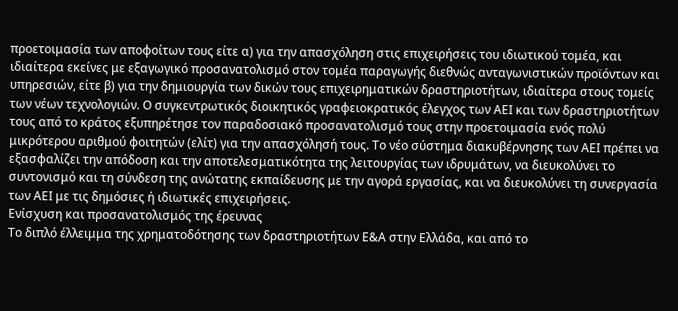προετοιμασία των αποφοίτων τους είτε α) για την απασχόληση στις επιχειρήσεις του ιδιωτικού τομέα, και ιδιαίτερα εκείνες με εξαγωγικό προσανατολισμό στον τομέα παραγωγής διεθνώς ανταγωνιστικών προϊόντων και υπηρεσιών, είτε β) για την δημιουργία των δικών τους επιχειρηματικών δραστηριοτήτων, ιδιαίτερα στους τομείς των νέων τεχνολογιών. Ο συγκεντρωτικός διοικητικός γραφειοκρατικός έλεγχος των ΑΕΙ και των δραστηριοτήτων τους από το κράτος εξυπηρέτησε τον παραδοσιακό προσανατολισμό τους στην προετοιμασία ενός πολύ μικρότερου αριθμού φοιτητών (ελίτ) για την απασχόλησή τους. Το νέο σύστημα διακυβέρνησης των ΑΕΙ πρέπει να εξασφαλίζει την απόδοση και την αποτελεσματικότητα της λειτουργίας των ιδρυμάτων, να διευκολύνει το συντονισμό και τη σύνδεση της ανώτατης εκπαίδευσης με την αγορά εργασίας, και να διευκολύνει τη συνεργασία των ΑΕΙ με τις δημόσιες ή ιδιωτικές επιχειρήσεις.
Ενίσχυση και προσανατολισμός της έρευνας
Το διπλό έλλειμμα της χρηματοδότησης των δραστηριοτήτων Ε&Α στην Ελλάδα, και από το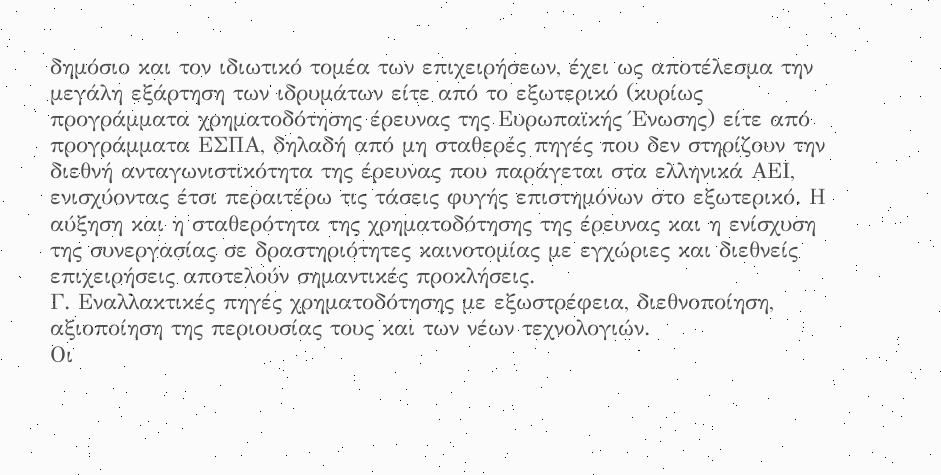δημόσιο και τον ιδιωτικό τομέα των επιχειρήσεων, έχει ως αποτέλεσμα την μεγάλη εξάρτηση των ιδρυμάτων είτε από το εξωτερικό (κυρίως προγράμματα χρηματοδότησης έρευνας της Ευρωπαϊκής Ένωσης) είτε από προγράμματα ΕΣΠΑ, δηλαδή από μη σταθερές πηγές που δεν στηρίζουν την διεθνή ανταγωνιστικότητα της έρευνας που παράγεται στα ελληνικά ΑΕΙ, ενισχύοντας έτσι περαιτέρω τις τάσεις φυγής επιστημόνων στο εξωτερικό. Η αύξηση και η σταθερότητα της χρηματοδότησης της έρευνας και η ενίσχυση της συνεργασίας σε δραστηριότητες καινοτομίας με εγχώριες και διεθνείς επιχειρήσεις αποτελούν σημαντικές προκλήσεις.
Γ. Εναλλακτικές πηγές χρηματοδότησης με εξωστρέφεια, διεθνοποίηση, αξιοποίηση της περιουσίας τους και των νέων τεχνολογιών.
Οι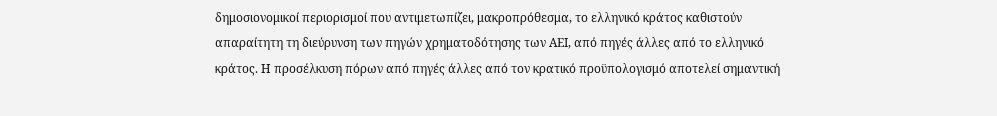δημοσιονομικοί περιορισμοί που αντιμετωπίζει, μακροπρόθεσμα, το ελληνικό κράτος καθιστούν απαραίτητη τη διεύρυνση των πηγών χρηματοδότησης των ΑΕΙ, από πηγές άλλες από το ελληνικό κράτος. Η προσέλκυση πόρων από πηγές άλλες από τον κρατικό προϋπολογισμό αποτελεί σημαντική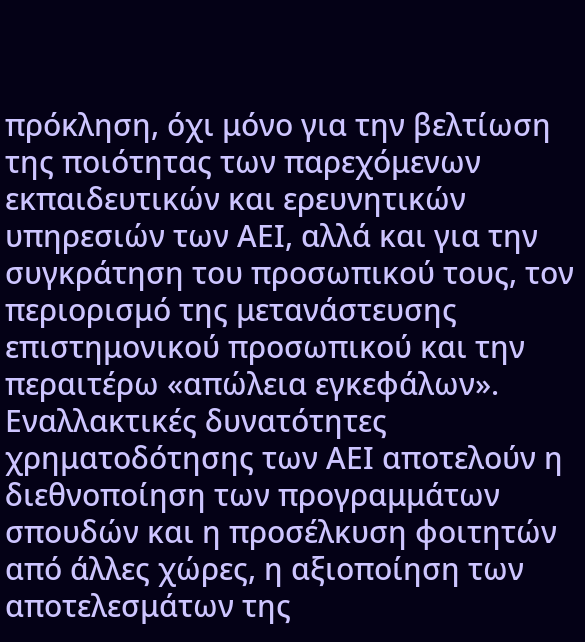πρόκληση, όχι μόνο για την βελτίωση της ποιότητας των παρεχόμενων εκπαιδευτικών και ερευνητικών υπηρεσιών των ΑΕΙ, αλλά και για την συγκράτηση του προσωπικού τους, τον περιορισμό της μετανάστευσης επιστημονικού προσωπικού και την περαιτέρω «απώλεια εγκεφάλων». Εναλλακτικές δυνατότητες χρηματοδότησης των ΑΕΙ αποτελούν η διεθνοποίηση των προγραμμάτων σπουδών και η προσέλκυση φοιτητών από άλλες χώρες, η αξιοποίηση των αποτελεσμάτων της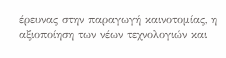έρευνας στην παραγωγή καινοτομίας, η αξιοποίηση των νέων τεχνολογιών και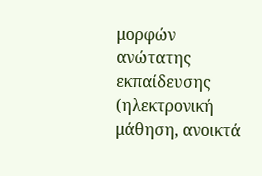μορφών ανώτατης εκπαίδευσης (ηλεκτρονική μάθηση, ανοικτά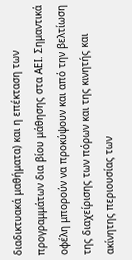διαδικτυακά μαθήματα) και η επέκταση των προγραμμάτων δια βίου μάθησης στα ΑΕΙ. Σημαντικά οφέλη μπορούν να προκύψουν και από την βελτίωση της διαχείρισης των πόρων και της κινητής και ακίνητης περιουσίας των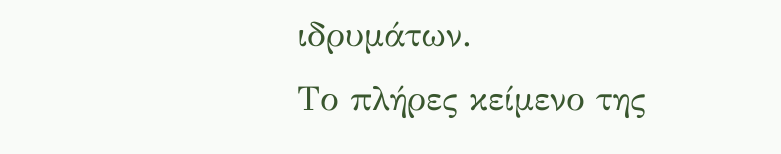ιδρυμάτων.
Το πλήρες κείμενο της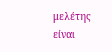μελέτης είναι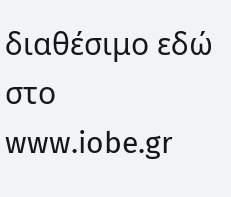διαθέσιμο εδώ στο www.iobe.gr